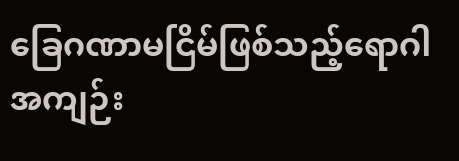ခြေဂဏာမငြိမ်ဖြစ်သည့်ရောဂါ
အကျဉ်း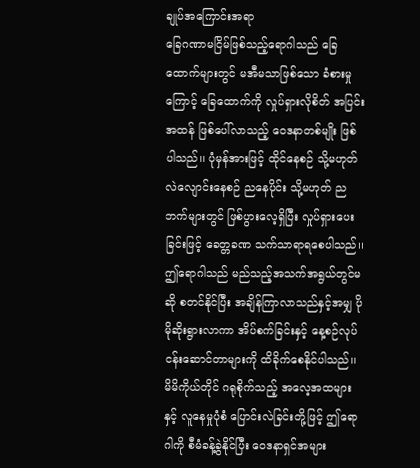ချုပ်အကြောင်းအရာ
ခြေဂဏာမငြိမ်ဖြစ်သည့်ရောဂါသည် ခြေထောက်များတွင် မအီမသာဖြစ်သော ခံစားမှုကြောင့် ခြေထောက်ကို လှုပ်ရှားလိုစိတ် အပြင်းအထန် ဖြစ်ပေါ်လာသည့် ဝေဒနာတစ်မျိုး ဖြစ်ပါသည်၊၊ ပုံမှန်အားဖြင့် ထိုင်နေစဉ် သို့မဟုတ် လဲလျောင်းနေစဉ် ညနေပိုင်း သို့မဟုတ် ညဘက်များတွင် ဖြစ်ပွားလေ့ရှိပြီး လှုပ်ရှားပေးခြင်းဖြင့် ခေတ္တခဏ သက်သာရာရစေပါသည်၊၊ ဤရောဂါသည် မည်သည့်အသက်အရွယ်တွင်မဆို စတင်နိုင်ပြီး အချိန်ကြာလာသည်နှင့်အမျှ ပိုမိုဆိုးရွားလာကာ အိပ်စက်ခြင်းနှင့် နေ့စဉ်လုပ်ငန်းဆောင်တာများကို ထိခိုက်စေနိုင်ပါသည်၊၊
မိမိကိုယ်တိုင် ဂရုစိုက်သည့် အလေ့အထများနှင့် လူနေမှုပုံစံ ပြောင်းလဲခြင်းတို့ဖြင့် ဤရောဂါကို စီမံခန့်ခွဲနိုင်ပြီး ဝေဒနာရှင်အများ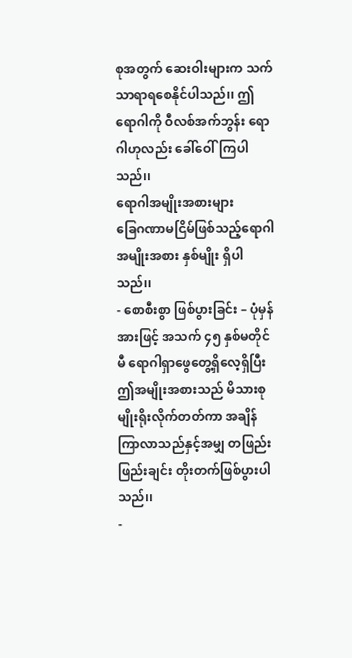စုအတွက် ဆေးဝါးများက သက်သာရာရစေနိုင်ပါသည်၊၊ ဤရောဂါကို ဝီလစ်အက်ဘွန်း ရောဂါဟုလည်း ခေါ်ဝေါ်ကြပါသည်၊၊
ရောဂါအမျိုးအစားများ
ခြေဂဏာမငြိမ်ဖြစ်သည့်ရောဂါ အမျိုးအစား နှစ်မျိုး ရှိပါသည်၊၊
- စောစီးစွာ ဖြစ်ပွားခြင်း – ပုံမှန်အားဖြင့် အသက် ၄၅ နှစ်မတိုင်မီ ရောဂါရှာဖွေတွေ့ရှိလေ့ရှိပြီး ဤအမျိုးအစားသည် မိသားစုမျိုးရိုးလိုက်တတ်ကာ အချိန်ကြာလာသည်နှင့်အမျှ တဖြည်းဖြည်းချင်း တိုးတက်ဖြစ်ပွားပါသည်၊၊
-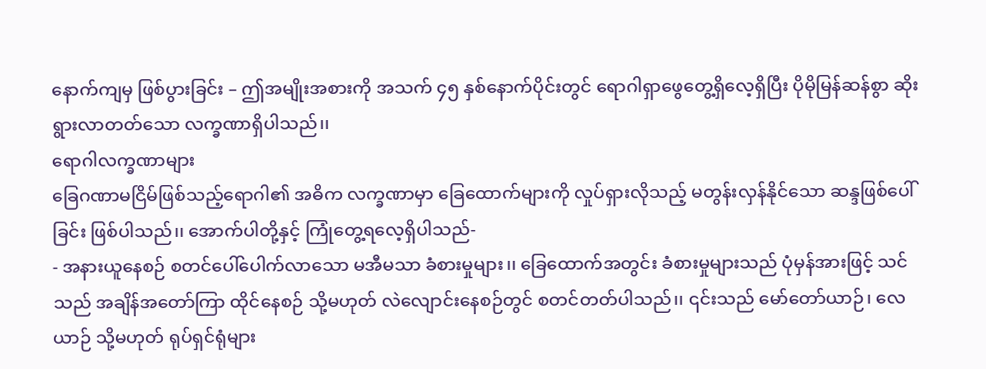နောက်ကျမှ ဖြစ်ပွားခြင်း – ဤအမျိုးအစားကို အသက် ၄၅ နှစ်နောက်ပိုင်းတွင် ရောဂါရှာဖွေတွေ့ရှိလေ့ရှိပြီး ပိုမိုမြန်ဆန်စွာ ဆိုးရွားလာတတ်သော လက္ခဏာရှိပါသည်၊၊
ရောဂါလက္ခဏာများ
ခြေဂဏာမငြိမ်ဖြစ်သည့်ရောဂါ၏ အဓိက လက္ခဏာမှာ ခြေထောက်များကို လှုပ်ရှားလိုသည့် မတွန်းလှန်နိုင်သော ဆန္ဒဖြစ်ပေါ်ခြင်း ဖြစ်ပါသည်၊၊ အောက်ပါတို့နှင့် ကြုံတွေ့ရလေ့ရှိပါသည်-
- အနားယူနေစဉ် စတင်ပေါ်ပေါက်လာသော မအီမသာ ခံစားမှုများ၊၊ ခြေထောက်အတွင်း ခံစားမှုများသည် ပုံမှန်အားဖြင့် သင်သည် အချိန်အတော်ကြာ ထိုင်နေစဉ် သို့မဟုတ် လဲလျောင်းနေစဉ်တွင် စတင်တတ်ပါသည်၊၊ ၎င်းသည် မော်တော်ယာဉ်၊ လေယာဉ် သို့မဟုတ် ရုပ်ရှင်ရုံများ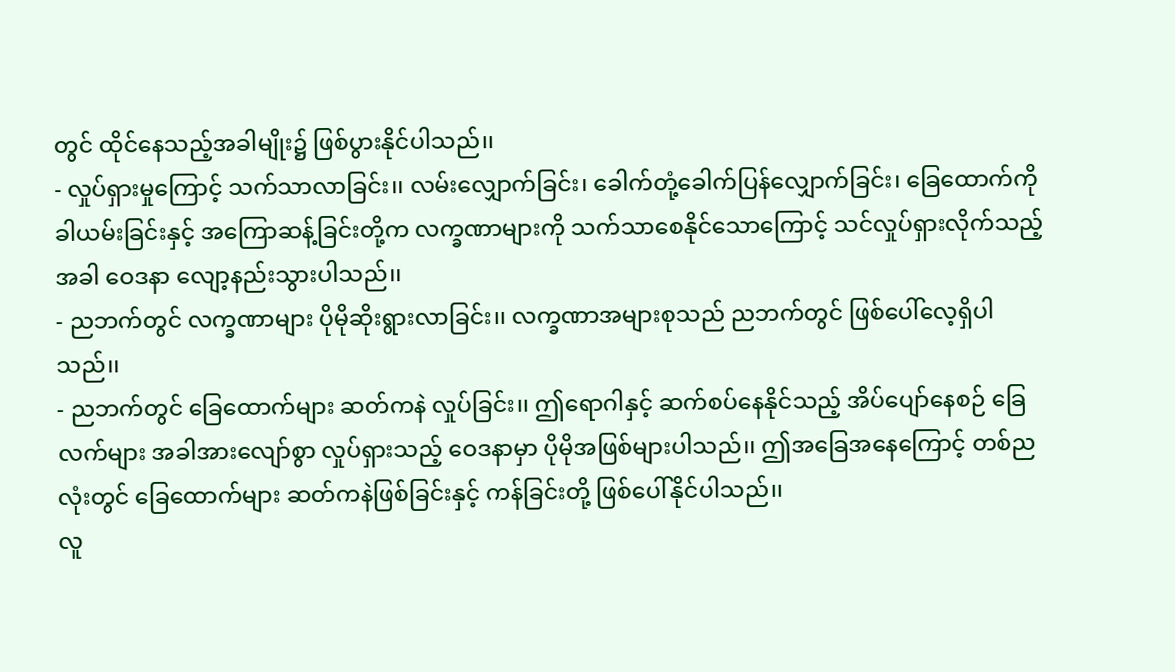တွင် ထိုင်နေသည့်အခါမျိုး၌ ဖြစ်ပွားနိုင်ပါသည်၊၊
- လှုပ်ရှားမှုကြောင့် သက်သာလာခြင်း၊၊ လမ်းလျှောက်ခြင်း၊ ခေါက်တုံ့ခေါက်ပြန်လျှောက်ခြင်း၊ ခြေထောက်ကို ခါယမ်းခြင်းနှင့် အကြောဆန့်ခြင်းတို့က လက္ခဏာများကို သက်သာစေနိုင်သောကြောင့် သင်လှုပ်ရှားလိုက်သည့်အခါ ဝေဒနာ လျော့နည်းသွားပါသည်၊၊
- ညဘက်တွင် လက္ခဏာများ ပိုမိုဆိုးရွားလာခြင်း၊၊ လက္ခဏာအများစုသည် ညဘက်တွင် ဖြစ်ပေါ်လေ့ရှိပါသည်၊၊
- ညဘက်တွင် ခြေထောက်များ ဆတ်ကနဲ လှုပ်ခြင်း၊၊ ဤရောဂါနှင့် ဆက်စပ်နေနိုင်သည့် အိပ်ပျော်နေစဉ် ခြေလက်များ အခါအားလျော်စွာ လှုပ်ရှားသည့် ဝေဒနာမှာ ပိုမိုအဖြစ်များပါသည်၊၊ ဤအခြေအနေကြောင့် တစ်ညလုံးတွင် ခြေထောက်များ ဆတ်ကနဲဖြစ်ခြင်းနှင့် ကန်ခြင်းတို့ ဖြစ်ပေါ်နိုင်ပါသည်၊၊
လူ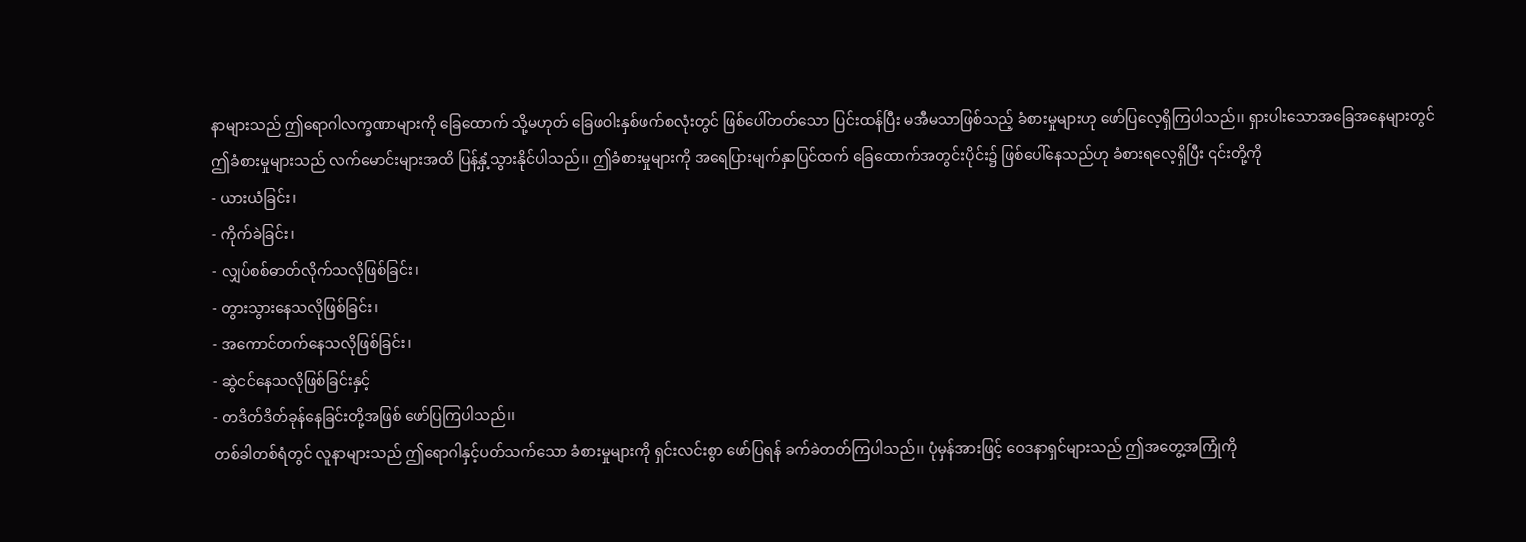နာများသည် ဤရောဂါလက္ခဏာများကို ခြေထောက် သို့မဟုတ် ခြေဖဝါးနှစ်ဖက်စလုံးတွင် ဖြစ်ပေါ်တတ်သော ပြင်းထန်ပြီး မအီမသာဖြစ်သည့် ခံစားမှုများဟု ဖော်ပြလေ့ရှိကြပါသည်၊၊ ရှားပါးသောအခြေအနေများတွင် ဤခံစားမှုများသည် လက်မောင်းများအထိ ပြန့်နှံ့သွားနိုင်ပါသည်၊၊ ဤခံစားမှုများကို အရေပြားမျက်နှာပြင်ထက် ခြေထောက်အတွင်းပိုင်း၌ ဖြစ်ပေါ်နေသည်ဟု ခံစားရလေ့ရှိပြီး ၎င်းတို့ကို
- ယားယံခြင်း၊
- ကိုက်ခဲခြင်း၊
- လျှပ်စစ်ဓာတ်လိုက်သလိုဖြစ်ခြင်း၊
- တွားသွားနေသလိုဖြစ်ခြင်း၊
- အကောင်တက်နေသလိုဖြစ်ခြင်း၊
- ဆွဲငင်နေသလိုဖြစ်ခြင်းနှင့်
- တဒိတ်ဒိတ်ခုန်နေခြင်းတို့အဖြစ် ဖော်ပြကြပါသည်၊၊
တစ်ခါတစ်ရံတွင် လူနာများသည် ဤရောဂါနှင့်ပတ်သက်သော ခံစားမှုများကို ရှင်းလင်းစွာ ဖော်ပြရန် ခက်ခဲတတ်ကြပါသည်၊၊ ပုံမှန်အားဖြင့် ဝေဒနာရှင်များသည် ဤအတွေ့အကြုံကို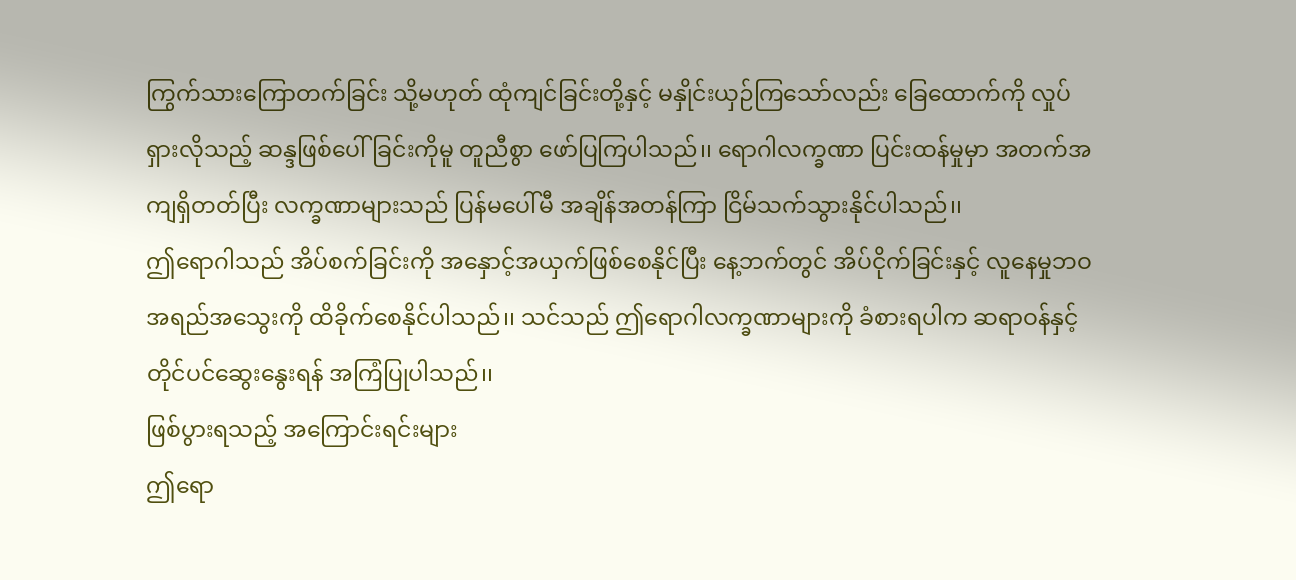ကြွက်သားကြောတက်ခြင်း သို့မဟုတ် ထုံကျင်ခြင်းတို့နှင့် မနှိုင်းယှဉ်ကြသော်လည်း ခြေထောက်ကို လှုပ်ရှားလိုသည့် ဆန္ဒဖြစ်ပေါ်ခြင်းကိုမူ တူညီစွာ ဖော်ပြကြပါသည်၊၊ ရောဂါလက္ခဏာ ပြင်းထန်မှုမှာ အတက်အကျရှိတတ်ပြီး လက္ခဏာများသည် ပြန်မပေါ်မီ အချိန်အတန်ကြာ ငြိမ်သက်သွားနိုင်ပါသည်၊၊
ဤရောဂါသည် အိပ်စက်ခြင်းကို အနှောင့်အယှက်ဖြစ်စေနိုင်ပြီး နေ့ဘက်တွင် အိပ်ငိုက်ခြင်းနှင့် လူနေမှုဘဝ အရည်အသွေးကို ထိခိုက်စေနိုင်ပါသည်၊၊ သင်သည် ဤရောဂါလက္ခဏာများကို ခံစားရပါက ဆရာဝန်နှင့် တိုင်ပင်ဆွေးနွေးရန် အကြံပြုပါသည်၊၊
ဖြစ်ပွားရသည့် အကြောင်းရင်းများ
ဤရော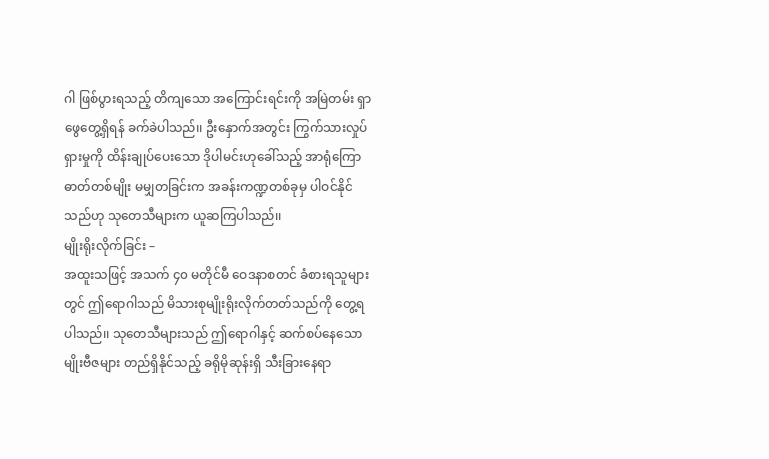ဂါ ဖြစ်ပွားရသည့် တိကျသော အကြောင်းရင်းကို အမြဲတမ်း ရှာဖွေတွေ့ရှိရန် ခက်ခဲပါသည်၊၊ ဦးနှောက်အတွင်း ကြွက်သားလှုပ်ရှားမှုကို ထိန်းချုပ်ပေးသော ဒိုပါမင်းဟုခေါ်သည့် အာရုံကြောဓာတ်တစ်မျိုး မမျှတခြင်းက အခန်းကဏ္ဍတစ်ခုမှ ပါဝင်နိုင်သည်ဟု သုတေသီများက ယူဆကြပါသည်၊၊
မျိုးရိုးလိုက်ခြင်း –
အထူးသဖြင့် အသက် ၄၀ မတိုင်မီ ဝေဒနာစတင် ခံစားရသူများတွင် ဤရောဂါသည် မိသားစုမျိုးရိုးလိုက်တတ်သည်ကို တွေ့ရပါသည်၊၊ သုတေသီများသည် ဤရောဂါနှင့် ဆက်စပ်နေသော မျိုးဗီဇများ တည်ရှိနိုင်သည့် ခရိုမိုဆုန်းရှိ သီးခြားနေရာ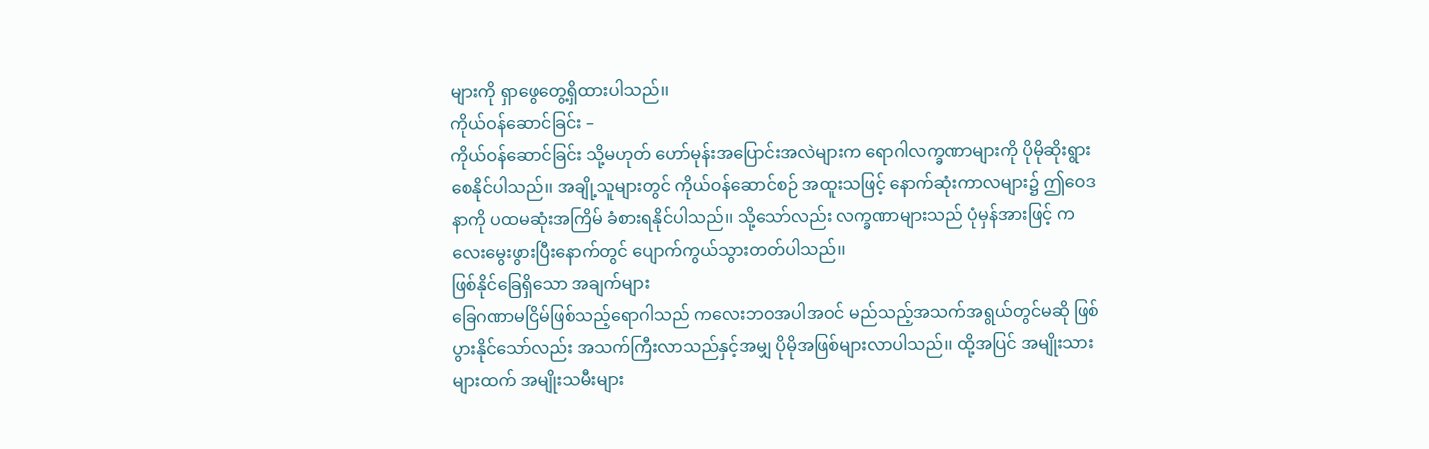များကို ရှာဖွေတွေ့ရှိထားပါသည်၊၊
ကိုယ်ဝန်ဆောင်ခြင်း –
ကိုယ်ဝန်ဆောင်ခြင်း သို့မဟုတ် ဟော်မုန်းအပြောင်းအလဲများက ရောဂါလက္ခဏာများကို ပိုမိုဆိုးရွားစေနိုင်ပါသည်၊၊ အချို့သူများတွင် ကိုယ်ဝန်ဆောင်စဉ် အထူးသဖြင့် နောက်ဆုံးကာလများ၌ ဤဝေဒနာကို ပထမဆုံးအကြိမ် ခံစားရနိုင်ပါသည်၊၊ သို့သော်လည်း လက္ခဏာများသည် ပုံမှန်အားဖြင့် ကလေးမွေးဖွားပြီးနောက်တွင် ပျောက်ကွယ်သွားတတ်ပါသည်၊၊
ဖြစ်နိုင်ခြေရှိသော အချက်များ
ခြေဂဏာမငြိမ်ဖြစ်သည့်ရောဂါသည် ကလေးဘဝအပါအဝင် မည်သည့်အသက်အရွယ်တွင်မဆို ဖြစ်ပွားနိုင်သော်လည်း အသက်ကြီးလာသည်နှင့်အမျှ ပိုမိုအဖြစ်များလာပါသည်၊၊ ထို့အပြင် အမျိုးသားများထက် အမျိုးသမီးများ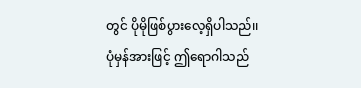တွင် ပိုမိုဖြစ်ပွားလေ့ရှိပါသည်၊၊ ပုံမှန်အားဖြင့် ဤရောဂါသည်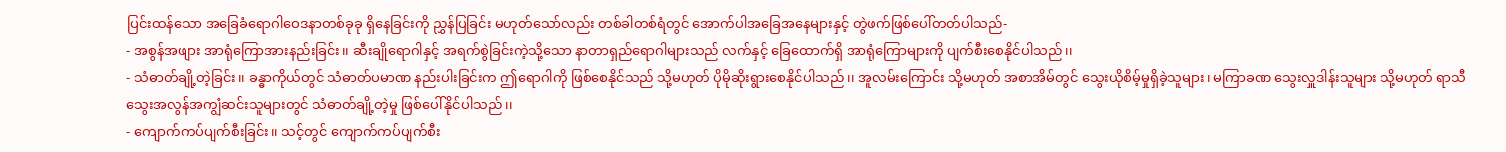ပြင်းထန်သော အခြေခံရောဂါဝေဒနာတစ်ခုခု ရှိနေခြင်းကို ညွှန်ပြခြင်း မဟုတ်သော်လည်း တစ်ခါတစ်ရံတွင် အောက်ပါအခြေအနေများနှင့် တွဲဖက်ဖြစ်ပေါ်တတ်ပါသည်-
- အစွန်အဖျား အာရုံကြောအားနည်းခြင်း၊၊ ဆီးချိုရောဂါနှင့် အရက်စွဲခြင်းကဲ့သို့သော နာတာရှည်ရောဂါများသည် လက်နှင့် ခြေထောက်ရှိ အာရုံကြောများကို ပျက်စီးစေနိုင်ပါသည်၊၊
- သံဓာတ်ချို့တဲ့ခြင်း၊၊ ခန္ဓာကိုယ်တွင် သံဓာတ်ပမာဏ နည်းပါးခြင်းက ဤရောဂါကို ဖြစ်စေနိုင်သည် သို့မဟုတ် ပိုမိုဆိုးရွားစေနိုင်ပါသည်၊၊ အူလမ်းကြောင်း သို့မဟုတ် အစာအိမ်တွင် သွေးယိုစိမ့်မှုရှိခဲ့သူများ၊ မကြာခဏ သွေးလှူဒါန်းသူများ သို့မဟုတ် ရာသီသွေးအလွန်အကျွံဆင်းသူများတွင် သံဓာတ်ချို့တဲ့မှု ဖြစ်ပေါ်နိုင်ပါသည်၊၊
- ကျောက်ကပ်ပျက်စီးခြင်း၊၊ သင့်တွင် ကျောက်ကပ်ပျက်စီး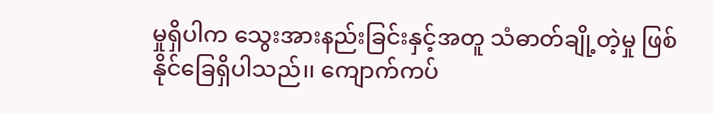မှုရှိပါက သွေးအားနည်းခြင်းနှင့်အတူ သံဓာတ်ချို့တဲ့မှု ဖြစ်နိုင်ခြေရှိပါသည်၊၊ ကျောက်ကပ်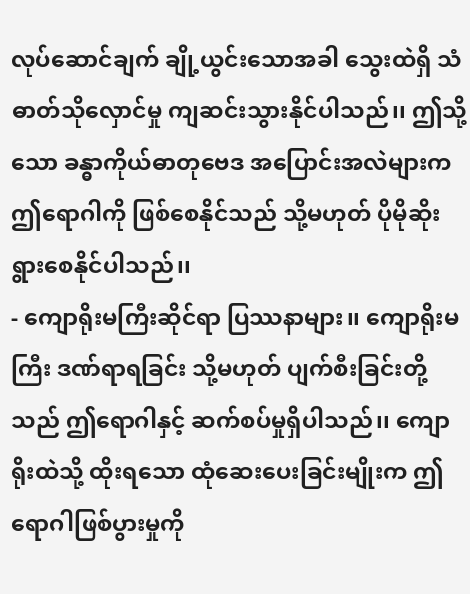လုပ်ဆောင်ချက် ချို့ယွင်းသောအခါ သွေးထဲရှိ သံဓာတ်သိုလှောင်မှု ကျဆင်းသွားနိုင်ပါသည်၊၊ ဤသို့သော ခန္ဓာကိုယ်ဓာတုဗေဒ အပြောင်းအလဲများက ဤရောဂါကို ဖြစ်စေနိုင်သည် သို့မဟုတ် ပိုမိုဆိုးရွားစေနိုင်ပါသည်၊၊
- ကျောရိုးမကြီးဆိုင်ရာ ပြဿနာများ၊၊ ကျောရိုးမကြီး ဒဏ်ရာရခြင်း သို့မဟုတ် ပျက်စီးခြင်းတို့သည် ဤရောဂါနှင့် ဆက်စပ်မှုရှိပါသည်၊၊ ကျောရိုးထဲသို့ ထိုးရသော ထုံဆေးပေးခြင်းမျိုးက ဤရောဂါဖြစ်ပွားမှုကို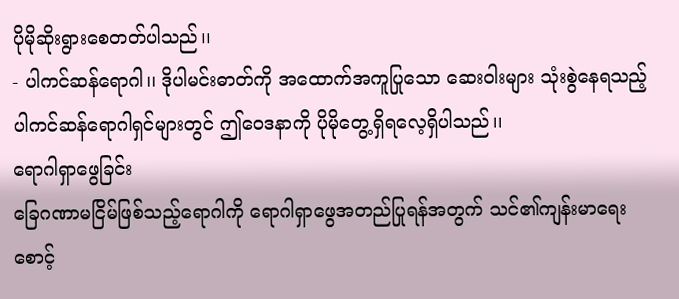ပိုမိုဆိုးရွားစေတတ်ပါသည်၊၊
- ပါကင်ဆန်ရောဂါ၊၊ ဒိုပါမင်းဓာတ်ကို အထောက်အကူပြုသော ဆေးဝါးများ သုံးစွဲနေရသည့် ပါကင်ဆန်ရောဂါရှင်များတွင် ဤဝေဒနာကို ပိုမိုတွေ့ရှိရလေ့ရှိပါသည်၊၊
ရောဂါရှာဖွေခြင်း
ခြေဂဏာမငြိမ်ဖြစ်သည့်ရောဂါကို ရောဂါရှာဖွေအတည်ပြုရန်အတွက် သင်၏ကျန်းမာရေးစောင့်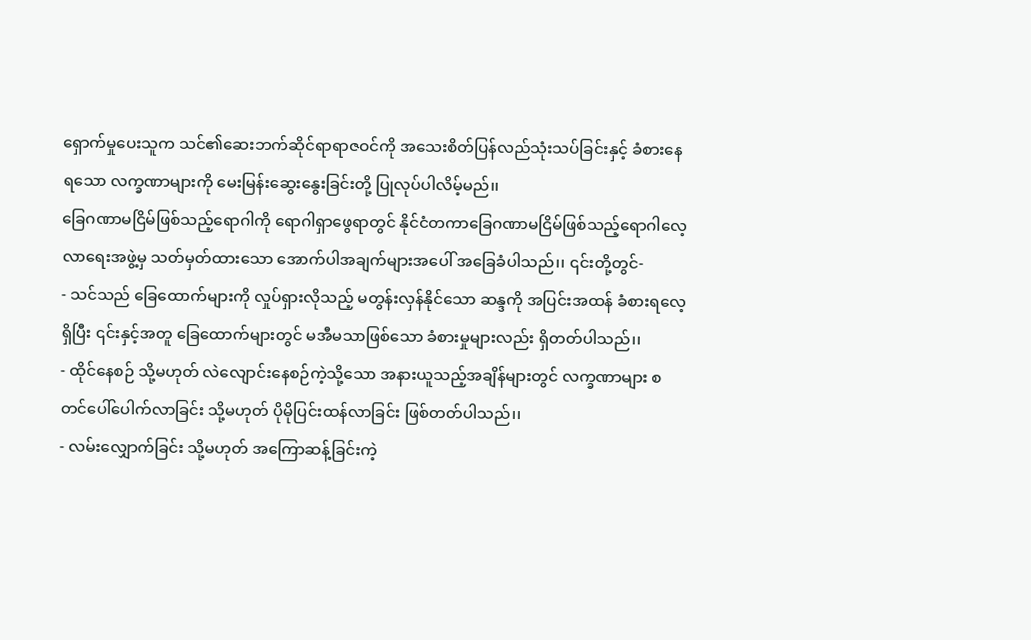ရှောက်မှုပေးသူက သင်၏ဆေးဘက်ဆိုင်ရာရာဇဝင်ကို အသေးစိတ်ပြန်လည်သုံးသပ်ခြင်းနှင့် ခံစားနေရသော လက္ခဏာများကို မေးမြန်းဆွေးနွေးခြင်းတို့ ပြုလုပ်ပါလိမ့်မည်၊၊
ခြေဂဏာမငြိမ်ဖြစ်သည့်ရောဂါကို ရောဂါရှာဖွေရာတွင် နိုင်ငံတကာခြေဂဏာမငြိမ်ဖြစ်သည့်ရောဂါလေ့လာရေးအဖွဲ့မှ သတ်မှတ်ထားသော အောက်ပါအချက်များအပေါ် အခြေခံပါသည်၊၊ ၎င်းတို့တွင်-
- သင်သည် ခြေထောက်များကို လှုပ်ရှားလိုသည့် မတွန်းလှန်နိုင်သော ဆန္ဒကို အပြင်းအထန် ခံစားရလေ့ရှိပြီး ၎င်းနှင့်အတူ ခြေထောက်များတွင် မအီမသာဖြစ်သော ခံစားမှုများလည်း ရှိတတ်ပါသည်၊၊
- ထိုင်နေစဉ် သို့မဟုတ် လဲလျောင်းနေစဉ်ကဲ့သို့သော အနားယူသည့်အချိန်များတွင် လက္ခဏာများ စတင်ပေါ်ပေါက်လာခြင်း သို့မဟုတ် ပိုမိုပြင်းထန်လာခြင်း ဖြစ်တတ်ပါသည်၊၊
- လမ်းလျှောက်ခြင်း သို့မဟုတ် အကြောဆန့်ခြင်းကဲ့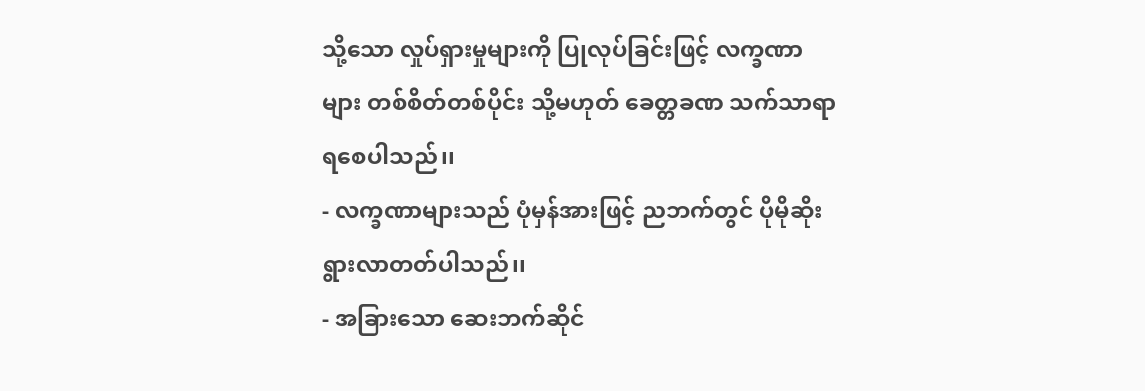သို့သော လှုပ်ရှားမှုများကို ပြုလုပ်ခြင်းဖြင့် လက္ခဏာများ တစ်စိတ်တစ်ပိုင်း သို့မဟုတ် ခေတ္တခဏ သက်သာရာရစေပါသည်၊၊
- လက္ခဏာများသည် ပုံမှန်အားဖြင့် ညဘက်တွင် ပိုမိုဆိုးရွားလာတတ်ပါသည်၊၊
- အခြားသော ဆေးဘက်ဆိုင်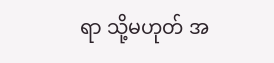ရာ သို့မဟုတ် အ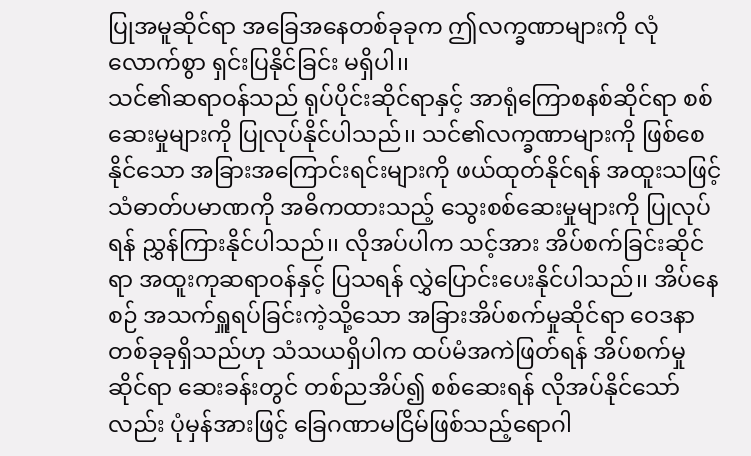ပြုအမူဆိုင်ရာ အခြေအနေတစ်ခုခုက ဤလက္ခဏာများကို လုံလောက်စွာ ရှင်းပြနိုင်ခြင်း မရှိပါ၊၊
သင်၏ဆရာဝန်သည် ရုပ်ပိုင်းဆိုင်ရာနှင့် အာရုံကြောစနစ်ဆိုင်ရာ စစ်ဆေးမှုများကို ပြုလုပ်နိုင်ပါသည်၊၊ သင်၏လက္ခဏာများကို ဖြစ်စေနိုင်သော အခြားအကြောင်းရင်းများကို ဖယ်ထုတ်နိုင်ရန် အထူးသဖြင့် သံဓာတ်ပမာဏကို အဓိကထားသည့် သွေးစစ်ဆေးမှုများကို ပြုလုပ်ရန် ညွှန်ကြားနိုင်ပါသည်၊၊ လိုအပ်ပါက သင့်အား အိပ်စက်ခြင်းဆိုင်ရာ အထူးကုဆရာဝန်နှင့် ပြသရန် လွှဲပြောင်းပေးနိုင်ပါသည်၊၊ အိပ်နေစဉ် အသက်ရှူရပ်ခြင်းကဲ့သို့သော အခြားအိပ်စက်မှုဆိုင်ရာ ဝေဒနာတစ်ခုခုရှိသည်ဟု သံသယရှိပါက ထပ်မံအကဲဖြတ်ရန် အိပ်စက်မှုဆိုင်ရာ ဆေးခန်းတွင် တစ်ညအိပ်၍ စစ်ဆေးရန် လိုအပ်နိုင်သော်လည်း ပုံမှန်အားဖြင့် ခြေဂဏာမငြိမ်ဖြစ်သည့်ရောဂါ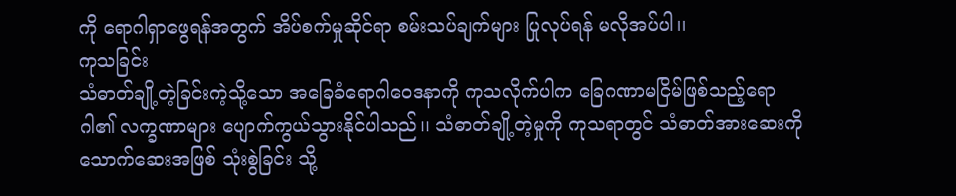ကို ရောဂါရှာဖွေရန်အတွက် အိပ်စက်မှုဆိုင်ရာ စမ်းသပ်ချက်များ ပြုလုပ်ရန် မလိုအပ်ပါ၊၊
ကုသခြင်း
သံဓာတ်ချို့တဲ့ခြင်းကဲ့သို့သော အခြေခံရောဂါဝေဒနာကို ကုသလိုက်ပါက ခြေဂဏာမငြိမ်ဖြစ်သည့်ရောဂါ၏ လက္ခဏာများ ပျောက်ကွယ်သွားနိုင်ပါသည်၊၊ သံဓာတ်ချို့တဲ့မှုကို ကုသရာတွင် သံဓာတ်အားဆေးကို သောက်ဆေးအဖြစ် သုံးစွဲခြင်း သို့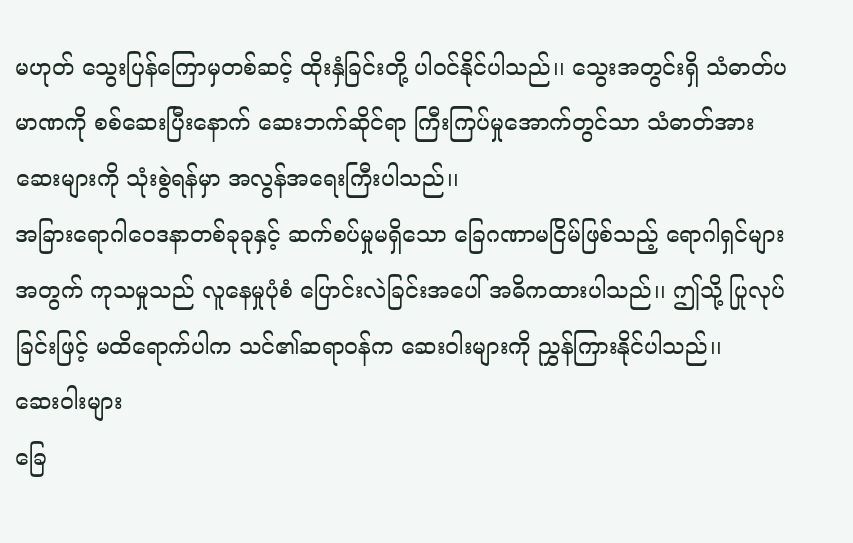မဟုတ် သွေးပြန်ကြောမှတစ်ဆင့် ထိုးနှံခြင်းတို့ ပါဝင်နိုင်ပါသည်၊၊ သွေးအတွင်းရှိ သံဓာတ်ပမာဏကို စစ်ဆေးပြီးနောက် ဆေးဘက်ဆိုင်ရာ ကြီးကြပ်မှုအောက်တွင်သာ သံဓာတ်အားဆေးများကို သုံးစွဲရန်မှာ အလွန်အရေးကြီးပါသည်၊၊
အခြားရောဂါဝေဒနာတစ်ခုခုနှင့် ဆက်စပ်မှုမရှိသော ခြေဂဏာမငြိမ်ဖြစ်သည့် ရောဂါရှင်များအတွက် ကုသမှုသည် လူနေမှုပုံစံ ပြောင်းလဲခြင်းအပေါ် အဓိကထားပါသည်၊၊ ဤသို့ ပြုလုပ်ခြင်းဖြင့် မထိရောက်ပါက သင်၏ဆရာဝန်က ဆေးဝါးများကို ညွှန်ကြားနိုင်ပါသည်၊၊
ဆေးဝါးများ
ခြေ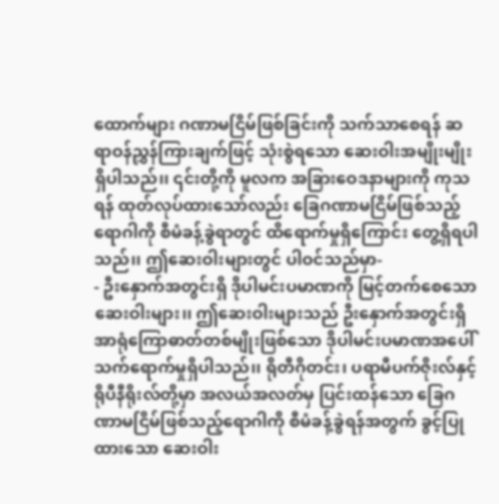ထောက်များ ဂဏာမငြိမ်ဖြစ်ခြင်းကို သက်သာစေရန် ဆရာဝန်ညွှန်ကြားချက်ဖြင့် သုံးစွဲရသော ဆေးဝါးအမျိုးမျိုး ရှိပါသည်၊၊ ၎င်းတို့ကို မူလက အခြားဝေဒနာများကို ကုသရန် ထုတ်လုပ်ထားသော်လည်း ခြေဂဏာမငြိမ်ဖြစ်သည့်ရောဂါကို စီမံခန့်ခွဲရာတွင် ထိရောက်မှုရှိကြောင်း တွေ့ရှိရပါသည်၊၊ ဤဆေးဝါးများတွင် ပါဝင်သည်မှာ-
- ဦးနှောက်အတွင်းရှိ ဒိုပါမင်းပမာဏကို မြင့်တက်စေသော ဆေးဝါးများ၊၊ ဤဆေးဝါးများသည် ဦးနှောက်အတွင်းရှိ အာရုံကြောဓာတ်တစ်မျိုးဖြစ်သော ဒိုပါမင်းပမာဏအပေါ် သက်ရောက်မှုရှိပါသည်၊၊ ရိုတီဂိုတင်း၊ ပရာမီပက်ဇိုးလ်နှင့် ရိုပီနီရိုးလ်တို့မှာ အလယ်အလတ်မှ ပြင်းထန်သော ခြေဂဏာမငြိမ်ဖြစ်သည့်ရောဂါကို စီမံခန့်ခွဲရန်အတွက် ခွင့်ပြုထားသော ဆေးဝါး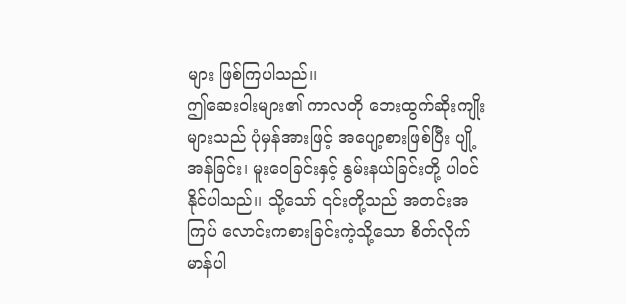များ ဖြစ်ကြပါသည်၊၊
ဤဆေးဝါးများ၏ ကာလတို ဘေးထွက်ဆိုးကျိုးများသည် ပုံမှန်အားဖြင့် အပျော့စားဖြစ်ပြီး ပျို့အန်ခြင်း၊ မူးဝေခြင်းနှင့် နွမ်းနယ်ခြင်းတို့ ပါဝင်နိုင်ပါသည်၊၊ သို့သော် ၎င်းတို့သည် အတင်းအကြပ် လောင်းကစားခြင်းကဲ့သို့သော စိတ်လိုက်မာန်ပါ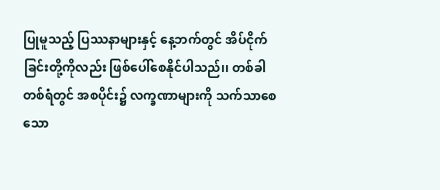ပြုမူသည့် ပြဿနာများနှင့် နေ့ဘက်တွင် အိပ်ငိုက်ခြင်းတို့ကိုလည်း ဖြစ်ပေါ်စေနိုင်ပါသည်၊၊ တစ်ခါတစ်ရံတွင် အစပိုင်း၌ လက္ခဏာများကို သက်သာစေသော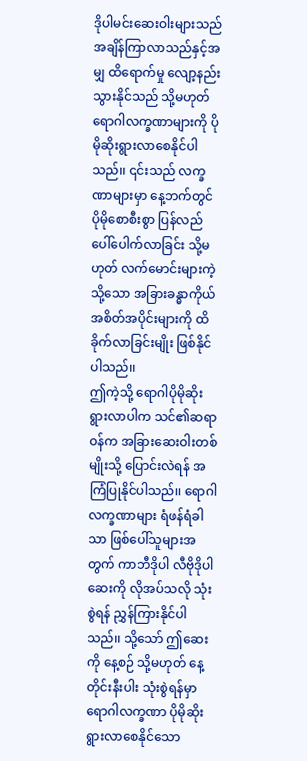ဒိုပါမင်းဆေးဝါးများသည် အချိန်ကြာလာသည်နှင့်အမျှ ထိရောက်မှု လျော့နည်းသွားနိုင်သည် သို့မဟုတ် ရောဂါလက္ခဏာများကို ပိုမိုဆိုးရွားလာစေနိုင်ပါသည်၊၊ ၎င်းသည် လက္ခဏာများမှာ နေ့ဘက်တွင် ပိုမိုစောစီးစွာ ပြန်လည်ပေါ်ပေါက်လာခြင်း သို့မဟုတ် လက်မောင်းများကဲ့သို့သော အခြားခန္ဓာကိုယ်အစိတ်အပိုင်းများကို ထိခိုက်လာခြင်းမျိုး ဖြစ်နိုင်ပါသည်၊၊
ဤကဲ့သို့ ရောဂါပိုမိုဆိုးရွားလာပါက သင်၏ဆရာဝန်က အခြားဆေးဝါးတစ်မျိုးသို့ ပြောင်းလဲရန် အကြံပြုနိုင်ပါသည်၊၊ ရောဂါလက္ခဏာများ ရံဖန်ရံခါသာ ဖြစ်ပေါ်သူများအတွက် ကာဘီဒိုပါ လီဗိုဒိုပါ ဆေးကို လိုအပ်သလို သုံးစွဲရန် ညွှန်ကြားနိုင်ပါသည်၊၊ သို့သော် ဤဆေးကို နေ့စဉ် သို့မဟုတ် နေ့တိုင်းနီးပါး သုံးစွဲရန်မှာ ရောဂါလက္ခဏာ ပိုမိုဆိုးရွားလာစေနိုင်သော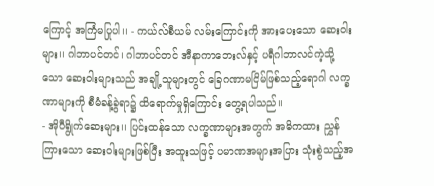ကြောင့် အကြံမပြုပါ၊၊ - ကယ်လ်စီယမ် လမ်းကြောင်းကို အားပေးသော ဆေးဝါးများ၊၊ ဂါဘာပင်တင်၊ ဂါဘာပင်တင် အီနာကာဘေးလ်နှင့် ပရီဂါဘာလင်ကဲ့သို့သော ဆေးဝါးများသည် အချို့သူများတွင် ခြေဂဏာမငြိမ်ဖြစ်သည့်ရောဂါ လက္ခဏာများကို စီမံခန့်ခွဲရာ၌ ထိရောက်မှုရှိကြောင်း တွေ့ရပါသည်၊၊
- အိုပီရွိုက်ဆေးများ၊၊ ပြင်းထန်သော လက္ခဏာများအတွက် အဓိကထား ညွှန်ကြားသော ဆေးဝါးများဖြစ်ပြီး အထူးသဖြင့် ပမာဏအများအပြား သုံးစွဲသည့်အ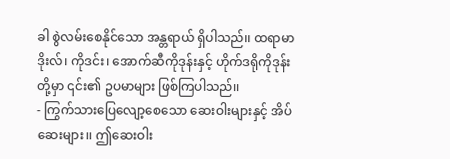ခါ စွဲလမ်းစေနိုင်သော အန္တရာယ် ရှိပါသည်၊၊ ထရာမာဒိုးလ်၊ ကိုဒင်း၊ အောက်ဆီကိုဒုန်းနှင့် ဟိုက်ဒရိုကိုဒုန်းတို့မှာ ၎င်း၏ ဥပမာများ ဖြစ်ကြပါသည်၊၊
- ကြွက်သားပြေလျော့စေသော ဆေးဝါးများနှင့် အိပ်ဆေးများ၊၊ ဤဆေးဝါး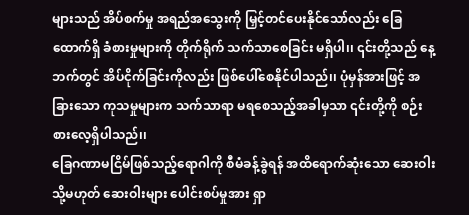များသည် အိပ်စက်မှု အရည်အသွေးကို မြှင့်တင်ပေးနိုင်သော်လည်း ခြေထောက်ရှိ ခံစားမှုများကို တိုက်ရိုက် သက်သာစေခြင်း မရှိပါ၊၊ ၎င်းတို့သည် နေ့ဘက်တွင် အိပ်ငိုက်ခြင်းကိုလည်း ဖြစ်ပေါ်စေနိုင်ပါသည်၊၊ ပုံမှန်အားဖြင့် အခြားသော ကုသမှုများက သက်သာရာ မရစေသည့်အခါမှသာ ၎င်းတို့ကို စဉ်းစားလေ့ရှိပါသည်၊၊
ခြေဂဏာမငြိမ်ဖြစ်သည့်ရောဂါကို စီမံခန့်ခွဲရန် အထိရောက်ဆုံးသော ဆေးဝါး သို့မဟုတ် ဆေးဝါးများ ပေါင်းစပ်မှုအား ရှာ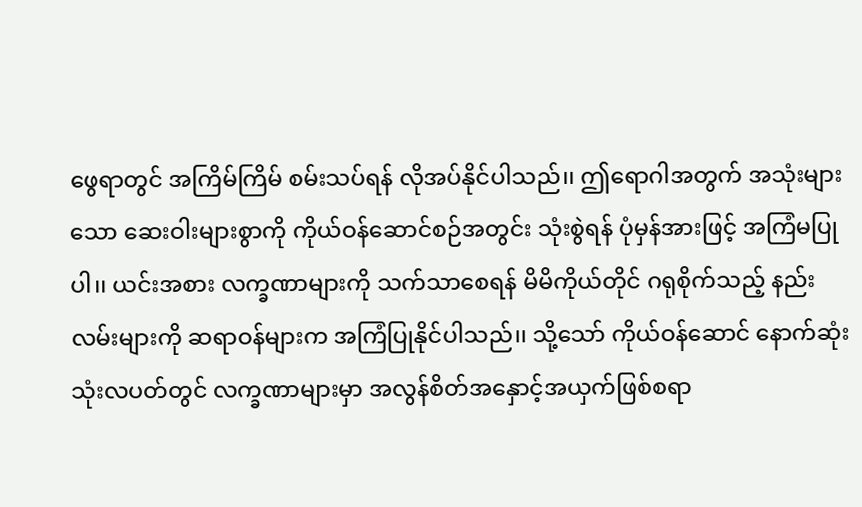ဖွေရာတွင် အကြိမ်ကြိမ် စမ်းသပ်ရန် လိုအပ်နိုင်ပါသည်၊၊ ဤရောဂါအတွက် အသုံးများသော ဆေးဝါးများစွာကို ကိုယ်ဝန်ဆောင်စဉ်အတွင်း သုံးစွဲရန် ပုံမှန်အားဖြင့် အကြံမပြုပါ၊၊ ယင်းအစား လက္ခဏာများကို သက်သာစေရန် မိမိကိုယ်တိုင် ဂရုစိုက်သည့် နည်းလမ်းများကို ဆရာဝန်များက အကြံပြုနိုင်ပါသည်၊၊ သို့သော် ကိုယ်ဝန်ဆောင် နောက်ဆုံးသုံးလပတ်တွင် လက္ခဏာများမှာ အလွန်စိတ်အနှောင့်အယှက်ဖြစ်စရာ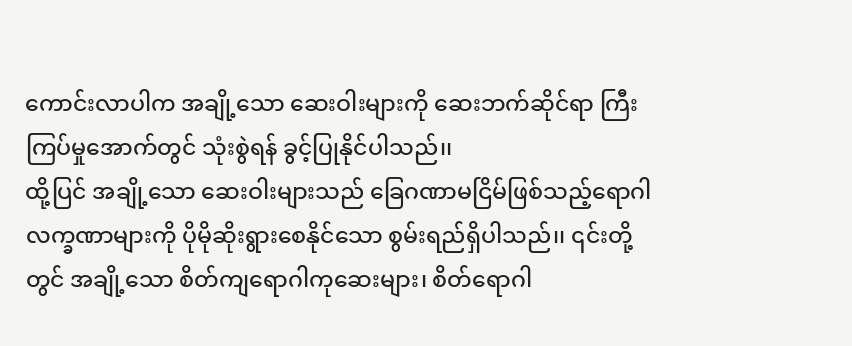ကောင်းလာပါက အချို့သော ဆေးဝါးများကို ဆေးဘက်ဆိုင်ရာ ကြီးကြပ်မှုအောက်တွင် သုံးစွဲရန် ခွင့်ပြုနိုင်ပါသည်၊၊
ထို့ပြင် အချို့သော ဆေးဝါးများသည် ခြေဂဏာမငြိမ်ဖြစ်သည့်ရောဂါ လက္ခဏာများကို ပိုမိုဆိုးရွားစေနိုင်သော စွမ်းရည်ရှိပါသည်၊၊ ၎င်းတို့တွင် အချို့သော စိတ်ကျရောဂါကုဆေးများ၊ စိတ်ရောဂါ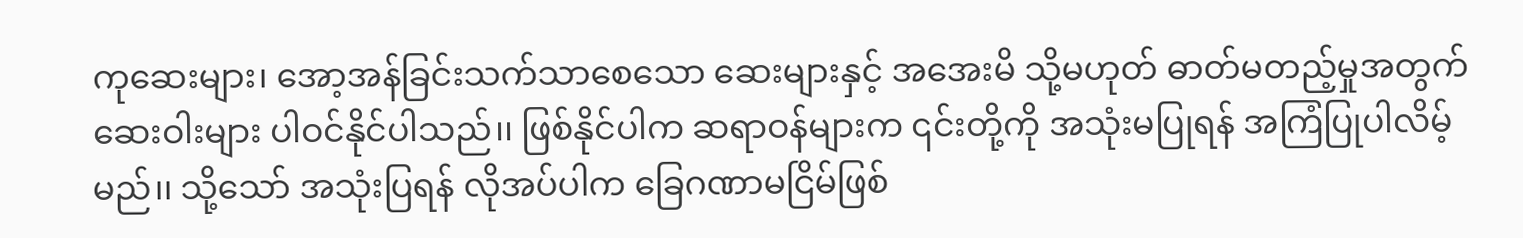ကုဆေးများ၊ အော့အန်ခြင်းသက်သာစေသော ဆေးများနှင့် အအေးမိ သို့မဟုတ် ဓာတ်မတည့်မှုအတွက် ဆေးဝါးများ ပါဝင်နိုင်ပါသည်၊၊ ဖြစ်နိုင်ပါက ဆရာဝန်များက ၎င်းတို့ကို အသုံးမပြုရန် အကြံပြုပါလိမ့်မည်၊၊ သို့သော် အသုံးပြရန် လိုအပ်ပါက ခြေဂဏာမငြိမ်ဖြစ်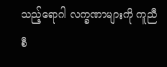သည့်ရောဂါ လက္ခဏာများကို ကူညီစီ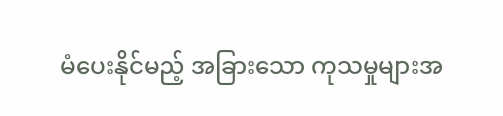မံပေးနိုင်မည့် အခြားသော ကုသမှုများအ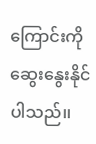ကြောင်းကို ဆွေးနွေးနိုင်ပါသည်၊၊